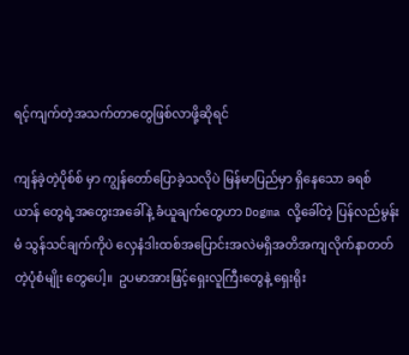ရင့်ကျက်တဲ့အသက်တာတွေဖြစ်လာဖို့ဆိုရင်

ကျန်ခဲ့တဲ့ပိုစ်စ် မှာ ကျွန်တော်ပြောခဲ့သလိုပဲ မြန်မာပြည်မှာ ရှိနေသော ခရစ် ယာန် တွေရဲ့အတွေးအခေါ်နဲ့ ခံယူချက်တွေဟာ Dogma လို့ခေါ်တဲ့ ပြန်လည်မွန်းမံ သွန်သင်ချက်ကိုပဲ လှေနံဒါးထစ်အပြောင်းအလဲမရှိအတိအကျလိုက်နာတတ်တဲ့ပုံစံမျိုး တွေပေါ့။  ဥပမာအားဖြင့်ရှေးလူကြီးတွေနဲ့ ရှေးရိုး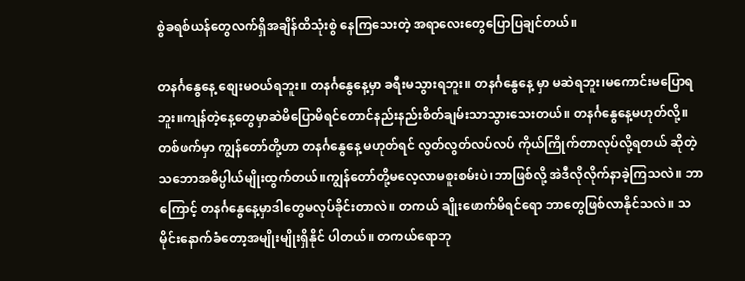စွဲခရစ်ယန်တွေလက်ရှိအချိန်ထိသုံးစွဲ နေကြသေးတဲ့ အရာလေးတွေပြောပြချင်တယ်။

တနင်္ဂနွေနေ့ စျေးမဝယ်ရဘူး။ တနင်္ဂနွေနေ့မှာ ခရီးမသွားရဘူး။ တနင်္ဂနွေနေ့ မှာ မဆဲရဘူး၊မကောင်းမပြောရဘူး။ကျန်တဲ့နေ့တွေမှာဆဲမိပြောမိရင်တောင်နည်းနည်းစိတ်ချမ်းသာသွားသေးတယ်။ တနင်္ဂနွေနေ့မဟုတ်လို့။ တစ်ဖက်မှာ ကျွန်တော်တို့ဟာ တနင်္ဂနွေနေ့ မဟုတ်ရင် လွတ်လွတ်လပ်လပ် ကိုယ်ကြိုက်တာလုပ်လို့ရတယ် ဆိုတဲ့ သဘောအဓိပ္ပါယ်မျိုးထွက်တယ်။ကျွန်တော်တို့မလေ့လာမစူးစမ်းပဲ၊ဘာဖြစ်လို့ အဲဒီလိုလိုက်နာခဲ့ကြသလဲ။ ဘာကြောင့် တနင်္ဂနွေနေ့မှာဒါတွေမလုပ်ခိုင်းတာလဲ။ တကယ် ချိုးဖောက်မိရင်ရော ဘာတွေဖြစ်လာနိုင်သလဲ။ သမိုင်းနောက်ခံတော့အမျိုးမျိုးရှိနိုင် ပါတယ်။ တကယ်ရောဘု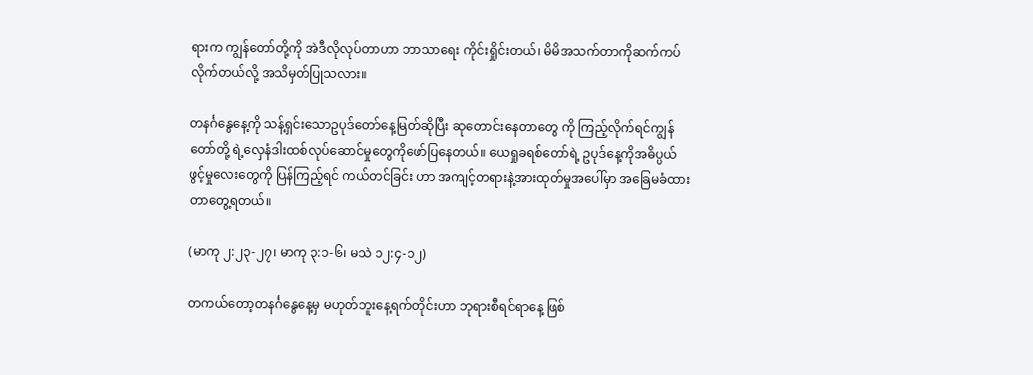ရားက ကျွန်တော်တို့ကို အဲဒီလိုလုပ်တာဟာ ဘာသာရေး ကိုင်းရှိုင်းတယ်၊ မိမိအသက်တာကိုဆက်ကပ်လိုက်တယ်လို့ အသိမှတ်ပြုသလား။

တနင်္ဂနွေနေ့ကို သန့်ရှင်းသောဥပုဒ်တော်နေ့မြတ်ဆိုပြီး ဆုတောင်းနေတာတွေ ကို ကြည့်လိုက်ရင်ကျွန်တော်တို့ ရဲ့လှေနံဒါးထစ်လုပ်ဆောင်မှုတွေကိုဖော်ပြနေတယ်။ ယေရှုခရစ်တော်ရဲ့ ဥပုဒ်နေ့ကိုအဓိပ္ပယ်ဖွင့်မှုလေးတွေကို ပြန်ကြည့်ရင် ကယ်တင်ခြင်း ဟာ အကျင့်တရားနဲ့အားထုတ်မှုအပေါ်မှာ အခြေမခံထားတာတွေ့ရတယ်။

(မာကု ၂:၂၃-၂၇၊ မာကု ၃:၁-၆၊ မသဲ ၁၂:၄-၁၂)

တကယ်တော့တနင်္ဂနွေနေ့မှ မဟုတ်ဘူးနေ့ရက်တိုင်းဟာ ဘုရားစီရင်ရာနေ့ ဖြစ်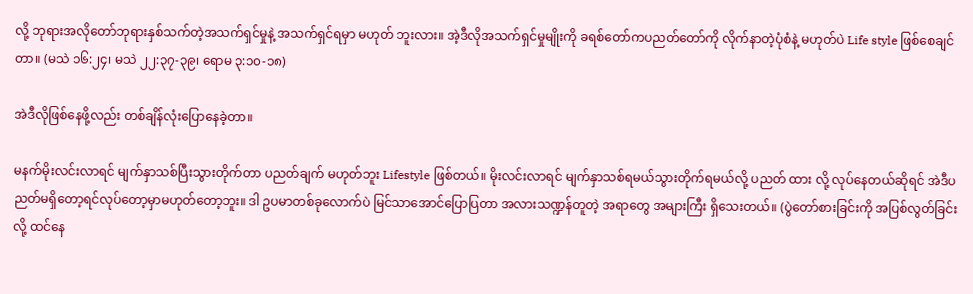လို့ ဘုရားအလိုတော်ဘုရားနှစ်သက်တဲ့အသက်ရှင်မှုနဲ့ အသက်ရှင်ရမှာ မဟုတ် ဘူးလား။ အဲ့ဒီလိုအသက်ရှင်မှုမျိုးကို ခရစ်တော်ကပညတ်တော်ကို လိုက်နာတဲ့ပုံစံနဲ့ မဟုတ်ပဲ Life style ဖြစ်စေချင်တာ။ (မသဲ ၁၆:၂၄၊ မသဲ ၂၂:၃၇-၃၉၊ ရောမ ၃:၁၀-၁၈)

အဲဒီလိုဖြစ်နေဖို့လည်း တစ်ချိန်လုံးပြောနေခဲ့တာ။

မနက်မိုးလင်းလာရင် မျက်နှာသစ်ပြီးသွားတိုက်တာ ပညတ်ချက် မဟုတ်ဘူး Lifestyle ဖြစ်တယ်။ မိုးလင်းလာရင် မျက်နှာသစ်ရမယ်သွားတိုက်ရမယ်လို့ ပညတ် ထား လို့ လုပ်နေတယ်ဆိုရင် အဲဒီပညတ်မရှိတော့ရင်လုပ်တော့မှာမဟုတ်တော့ဘူး။ ဒါ ဥပမာတစ်ခုလောက်ပဲ မြင်သာအောင်ပြောပြတာ အလားသဏ္ဍန်တူတဲ့ အရာတွေ အများကြီး ရှိသေးတယ်။ (ပွဲတော်စားခြင်းကို အပြစ်လွတ်ခြင်းလို့ ထင်နေ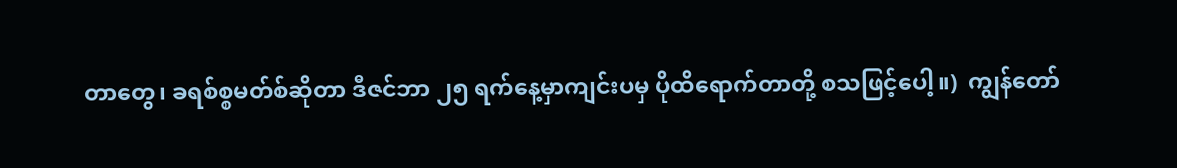တာတွေ၊ ခရစ်စ္စမတ်စ်ဆိုတာ ဒီဇင်ဘာ ၂၅ ရက်နေ့မှာကျင်းပမှ ပိုထိရောက်တာတို့ စသဖြင့်ပေါ့။)  ကျွန်တော်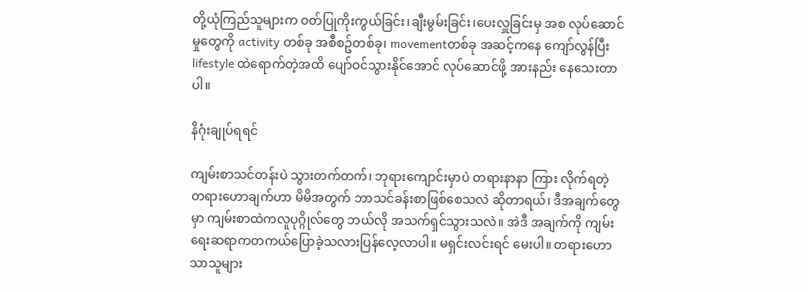တို့ယုံကြည်သူများက ဝတ်ပြုကိုးကွယ်ခြင်း၊ချီးမွမ်းခြင်း၊ပေးလှူခြင်းမှ အစ လုပ်ဆောင်မှုတွေကို activity တစ်ခု အစီစဥ်တစ်ခု၊ movementတစ်ခု အဆင့်ကနေ ကျော်လွန်ပြီး lifestyle ထဲရောက်တဲ့အထိ ပျော်ဝင်သွားနိုင်အောင် လုပ်ဆောင်ဖို့ အားနည်း နေသေးတာပါ။

နိဂုံးချုပ်ရရင်

ကျမ်းစာသင်တန်းပဲ သွားတက်တက်၊ ဘုရားကျောင်းမှာပဲ တရားနာနာ ကြား လိုက်ရတဲ့ တရားဟောချက်ဟာ မိမိအတွက် ဘာသင်ခန်းစာဖြစ်စေသလဲ ဆိုတာရယ်၊ ဒီအချက်တွေမှာ ကျမ်းစာထဲကလူပုဂ္ဂိုလ်တွေ ဘယ်လို အသက်ရှင်သွားသလဲ။ အဲဒီ အချက်ကို ကျမ်းရေးဆရာကတကယ်ပြောခဲ့သလားပြန်လေ့လာပါ။ မရှင်းလင်းရင် မေးပါ။ တရားဟောသာသူများ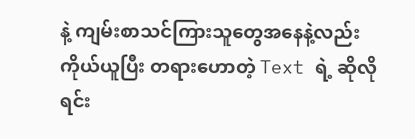နဲ့ ကျမ်းစာသင်ကြားသူတွေအနေနဲ့လည်း ကိုယ်ယူပြီး တရားဟောတဲ့ Text ရဲ့ ဆိုလိုရင်း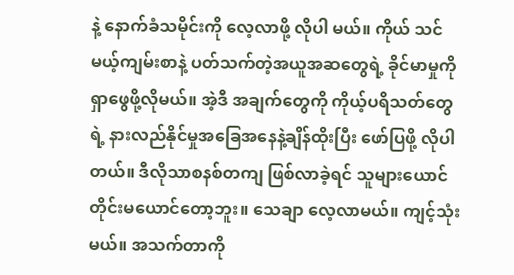နဲ့ နောက်ခံသမိုင်းကို လေ့လာဖို့ လိုပါ မယ်။ ကိုယ် သင်မယ့်ကျမ်းစာနဲ့ ပတ်သက်တဲ့အယူအဆတွေရဲ့ ခိုင်မာမှုကို ရှာဖွေဖို့လိုမယ်။ အဲ့ဒီ အချက်တွေကို ကိုယ့်ပရိသတ်တွေရဲ့ နားလည်နိုင်မှုအခြေအနေနဲ့ချိန်ထိုးပြီး ဖော်ပြဖို့ လိုပါတယ်။ ဒီလိုသာစနစ်တကျ ဖြစ်လာခဲ့ရင် သူများယောင် တိုင်းမယောင်တော့ဘူး။ သေချာ လေ့လာမယ်။ ကျင့်သုံးမယ်။ အသက်တာကို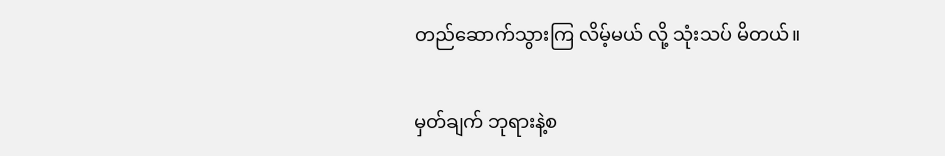တည်ဆောက်သွားကြ လိမ့်မယ် လို့ သုံးသပ် မိတယ်။

မှတ်ချက် ဘုရားနဲ့စ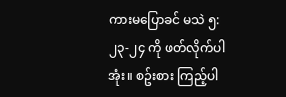ကားမပြောခင် မသဲ ၅:၂၃-၂၄ ကို ဖတ်လိုက်ပါအုံး။ စဥ်းစား ကြည့်ပါ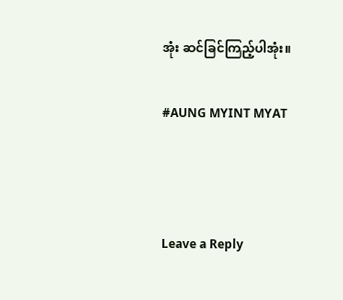အုံး ဆင်ခြင်ကြည့်ပါအုံး။

#AUNG MYINT MYAT



Leave a Reply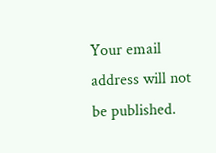Your email address will not be published.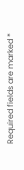Required fields are marked *